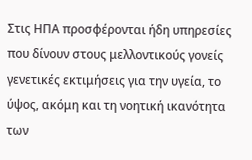Στις ΗΠΑ προσφέρονται ήδη υπηρεσίες που δίνουν στους μελλοντικούς γονείς γενετικές εκτιμήσεις για την υγεία, το ύψος, ακόμη και τη νοητική ικανότητα των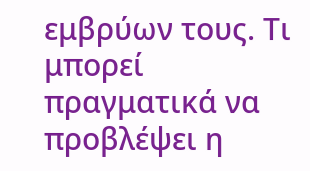εμβρύων τους. Τι μπορεί πραγματικά να προβλέψει η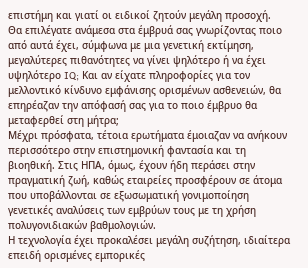επιστήμη και γιατί οι ειδικοί ζητούν μεγάλη προσοχή.
Θα επιλέγατε ανάμεσα στα έμβρυά σας γνωρίζοντας ποιο από αυτά έχει, σύμφωνα με μια γενετική εκτίμηση, μεγαλύτερες πιθανότητες να γίνει ψηλότερο ή να έχει υψηλότερο IQ; Και αν είχατε πληροφορίες για τον μελλοντικό κίνδυνο εμφάνισης ορισμένων ασθενειών, θα επηρέαζαν την απόφασή σας για το ποιο έμβρυο θα μεταφερθεί στη μήτρα;
Μέχρι πρόσφατα, τέτοια ερωτήματα έμοιαζαν να ανήκουν περισσότερο στην επιστημονική φαντασία και τη βιοηθική. Στις ΗΠΑ, όμως, έχουν ήδη περάσει στην πραγματική ζωή, καθώς εταιρείες προσφέρουν σε άτομα που υποβάλλονται σε εξωσωματική γονιμοποίηση γενετικές αναλύσεις των εμβρύων τους με τη χρήση πολυγονιδιακών βαθμολογιών.
Η τεχνολογία έχει προκαλέσει μεγάλη συζήτηση, ιδιαίτερα επειδή ορισμένες εμπορικές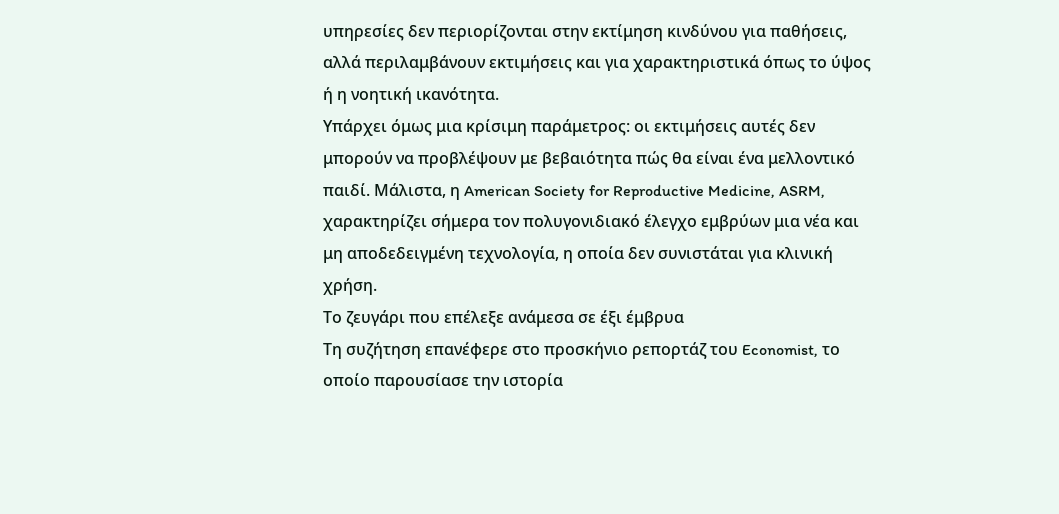υπηρεσίες δεν περιορίζονται στην εκτίμηση κινδύνου για παθήσεις, αλλά περιλαμβάνουν εκτιμήσεις και για χαρακτηριστικά όπως το ύψος ή η νοητική ικανότητα.
Υπάρχει όμως μια κρίσιμη παράμετρος: οι εκτιμήσεις αυτές δεν μπορούν να προβλέψουν με βεβαιότητα πώς θα είναι ένα μελλοντικό παιδί. Μάλιστα, η American Society for Reproductive Medicine, ASRM, χαρακτηρίζει σήμερα τον πολυγονιδιακό έλεγχο εμβρύων μια νέα και μη αποδεδειγμένη τεχνολογία, η οποία δεν συνιστάται για κλινική χρήση.
Το ζευγάρι που επέλεξε ανάμεσα σε έξι έμβρυα
Τη συζήτηση επανέφερε στο προσκήνιο ρεπορτάζ του Economist, το οποίο παρουσίασε την ιστορία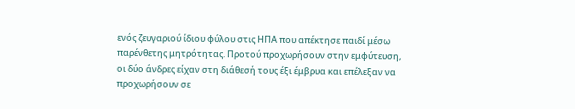ενός ζευγαριού ίδιου φύλου στις ΗΠΑ που απέκτησε παιδί μέσω παρένθετης μητρότητας. Προτού προχωρήσουν στην εμφύτευση, οι δύο άνδρες είχαν στη διάθεσή τους έξι έμβρυα και επέλεξαν να προχωρήσουν σε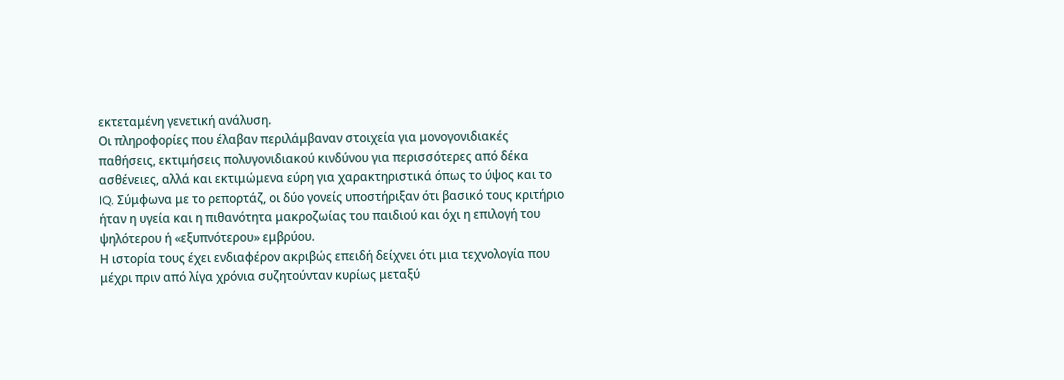εκτεταμένη γενετική ανάλυση.
Οι πληροφορίες που έλαβαν περιλάμβαναν στοιχεία για μονογονιδιακές παθήσεις, εκτιμήσεις πολυγονιδιακού κινδύνου για περισσότερες από δέκα ασθένειες, αλλά και εκτιμώμενα εύρη για χαρακτηριστικά όπως το ύψος και το IQ. Σύμφωνα με το ρεπορτάζ, οι δύο γονείς υποστήριξαν ότι βασικό τους κριτήριο ήταν η υγεία και η πιθανότητα μακροζωίας του παιδιού και όχι η επιλογή του ψηλότερου ή «εξυπνότερου» εμβρύου.
Η ιστορία τους έχει ενδιαφέρον ακριβώς επειδή δείχνει ότι μια τεχνολογία που μέχρι πριν από λίγα χρόνια συζητούνταν κυρίως μεταξύ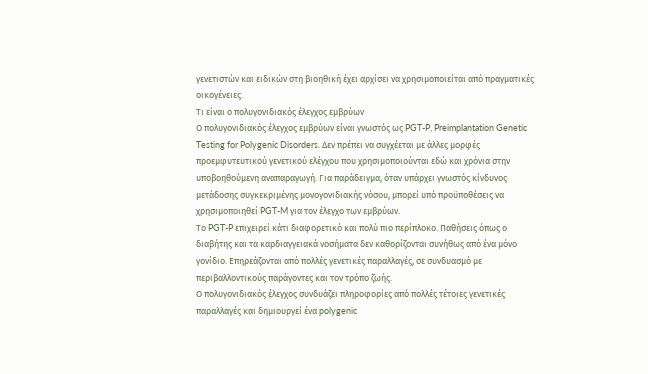γενετιστών και ειδικών στη βιοηθική έχει αρχίσει να χρησιμοποιείται από πραγματικές οικογένειες.
Τι είναι ο πολυγονιδιακός έλεγχος εμβρύων
Ο πολυγονιδιακός έλεγχος εμβρύων είναι γνωστός ως PGT-P, Preimplantation Genetic Testing for Polygenic Disorders. Δεν πρέπει να συγχέεται με άλλες μορφές προεμφυτευτικού γενετικού ελέγχου που χρησιμοποιούνται εδώ και χρόνια στην υποβοηθούμενη αναπαραγωγή. Για παράδειγμα, όταν υπάρχει γνωστός κίνδυνος μετάδοσης συγκεκριμένης μονογονιδιακής νόσου, μπορεί υπό προϋποθέσεις να χρησιμοποιηθεί PGT-M για τον έλεγχο των εμβρύων.
Το PGT-P επιχειρεί κάτι διαφορετικό και πολύ πιο περίπλοκο. Παθήσεις όπως ο διαβήτης και τα καρδιαγγειακά νοσήματα δεν καθορίζονται συνήθως από ένα μόνο γονίδιο. Επηρεάζονται από πολλές γενετικές παραλλαγές, σε συνδυασμό με περιβαλλοντικούς παράγοντες και τον τρόπο ζωής.
Ο πολυγονιδιακός έλεγχος συνδυάζει πληροφορίες από πολλές τέτοιες γενετικές παραλλαγές και δημιουργεί ένα polygenic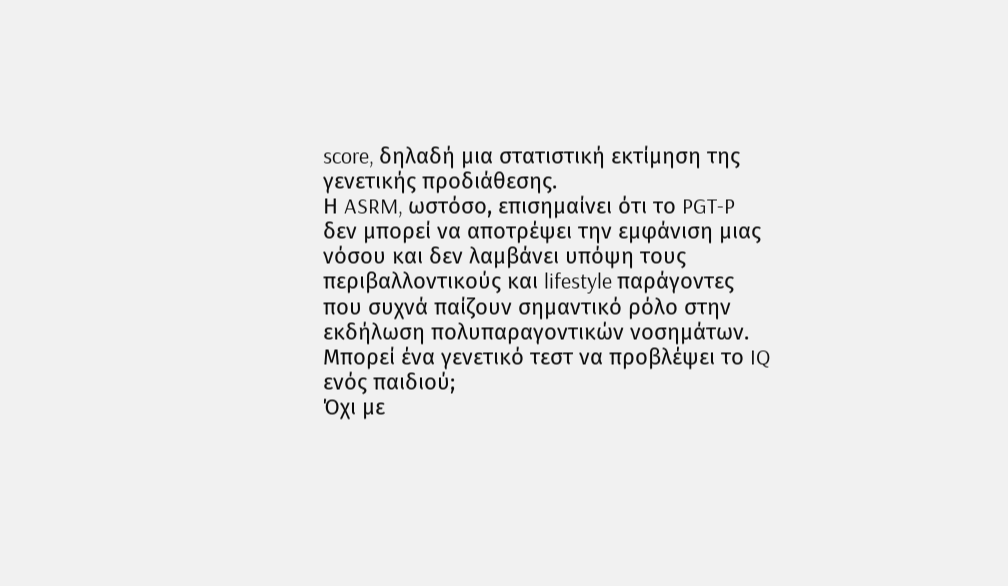score, δηλαδή μια στατιστική εκτίμηση της γενετικής προδιάθεσης.
Η ASRM, ωστόσο, επισημαίνει ότι το PGT-P δεν μπορεί να αποτρέψει την εμφάνιση μιας νόσου και δεν λαμβάνει υπόψη τους περιβαλλοντικούς και lifestyle παράγοντες που συχνά παίζουν σημαντικό ρόλο στην εκδήλωση πολυπαραγοντικών νοσημάτων.
Μπορεί ένα γενετικό τεστ να προβλέψει το IQ ενός παιδιού;
Όχι με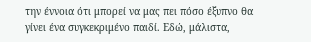την έννοια ότι μπορεί να μας πει πόσο έξυπνο θα γίνει ένα συγκεκριμένο παιδί. Εδώ, μάλιστα,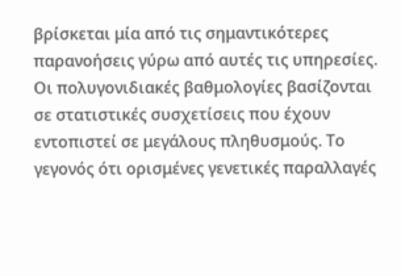βρίσκεται μία από τις σημαντικότερες παρανοήσεις γύρω από αυτές τις υπηρεσίες. Οι πολυγονιδιακές βαθμολογίες βασίζονται σε στατιστικές συσχετίσεις που έχουν εντοπιστεί σε μεγάλους πληθυσμούς. Το γεγονός ότι ορισμένες γενετικές παραλλαγές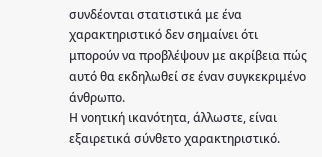συνδέονται στατιστικά με ένα χαρακτηριστικό δεν σημαίνει ότι μπορούν να προβλέψουν με ακρίβεια πώς αυτό θα εκδηλωθεί σε έναν συγκεκριμένο άνθρωπο.
Η νοητική ικανότητα, άλλωστε, είναι εξαιρετικά σύνθετο χαρακτηριστικό.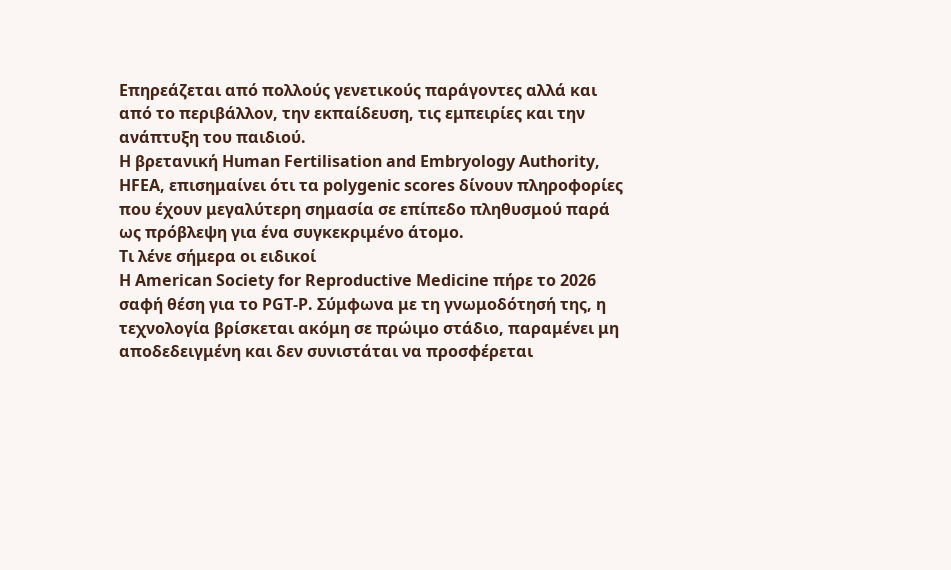Επηρεάζεται από πολλούς γενετικούς παράγοντες αλλά και από το περιβάλλον, την εκπαίδευση, τις εμπειρίες και την ανάπτυξη του παιδιού.
Η βρετανική Human Fertilisation and Embryology Authority, HFEA, επισημαίνει ότι τα polygenic scores δίνουν πληροφορίες που έχουν μεγαλύτερη σημασία σε επίπεδο πληθυσμού παρά ως πρόβλεψη για ένα συγκεκριμένο άτομο.
Τι λένε σήμερα οι ειδικοί
Η American Society for Reproductive Medicine πήρε το 2026 σαφή θέση για το PGT-P. Σύμφωνα με τη γνωμοδότησή της, η τεχνολογία βρίσκεται ακόμη σε πρώιμο στάδιο, παραμένει μη αποδεδειγμένη και δεν συνιστάται να προσφέρεται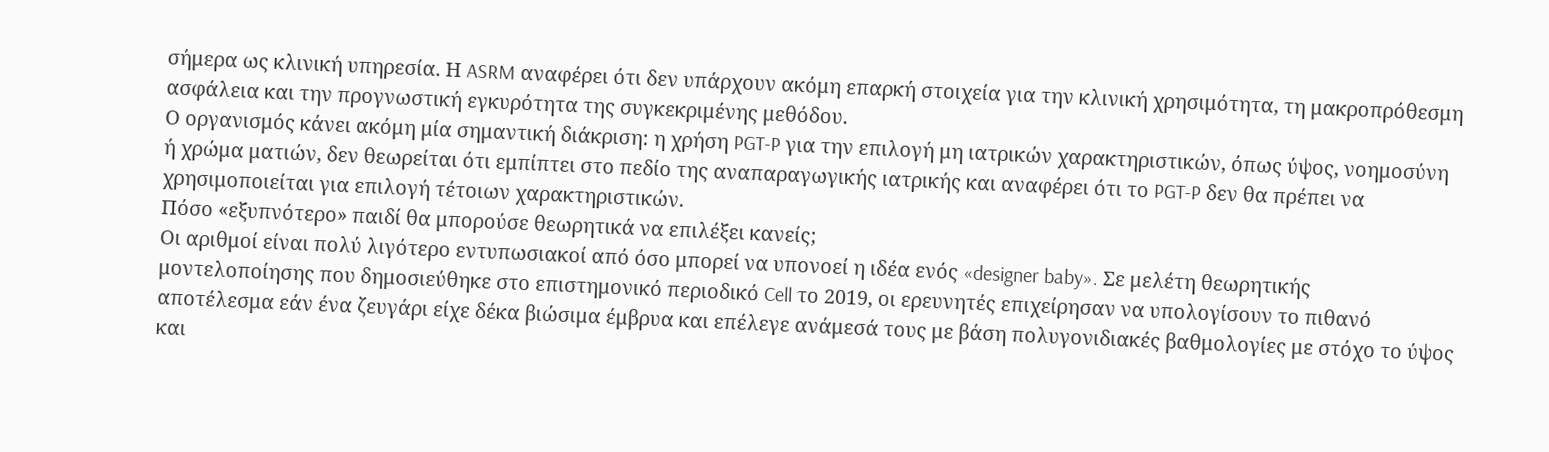σήμερα ως κλινική υπηρεσία. Η ASRM αναφέρει ότι δεν υπάρχουν ακόμη επαρκή στοιχεία για την κλινική χρησιμότητα, τη μακροπρόθεσμη ασφάλεια και την προγνωστική εγκυρότητα της συγκεκριμένης μεθόδου.
Ο οργανισμός κάνει ακόμη μία σημαντική διάκριση: η χρήση PGT-P για την επιλογή μη ιατρικών χαρακτηριστικών, όπως ύψος, νοημοσύνη ή χρώμα ματιών, δεν θεωρείται ότι εμπίπτει στο πεδίο της αναπαραγωγικής ιατρικής και αναφέρει ότι το PGT-P δεν θα πρέπει να χρησιμοποιείται για επιλογή τέτοιων χαρακτηριστικών.
Πόσο «εξυπνότερο» παιδί θα μπορούσε θεωρητικά να επιλέξει κανείς;
Οι αριθμοί είναι πολύ λιγότερο εντυπωσιακοί από όσο μπορεί να υπονοεί η ιδέα ενός «designer baby». Σε μελέτη θεωρητικής μοντελοποίησης που δημοσιεύθηκε στο επιστημονικό περιοδικό Cell το 2019, οι ερευνητές επιχείρησαν να υπολογίσουν το πιθανό αποτέλεσμα εάν ένα ζευγάρι είχε δέκα βιώσιμα έμβρυα και επέλεγε ανάμεσά τους με βάση πολυγονιδιακές βαθμολογίες με στόχο το ύψος και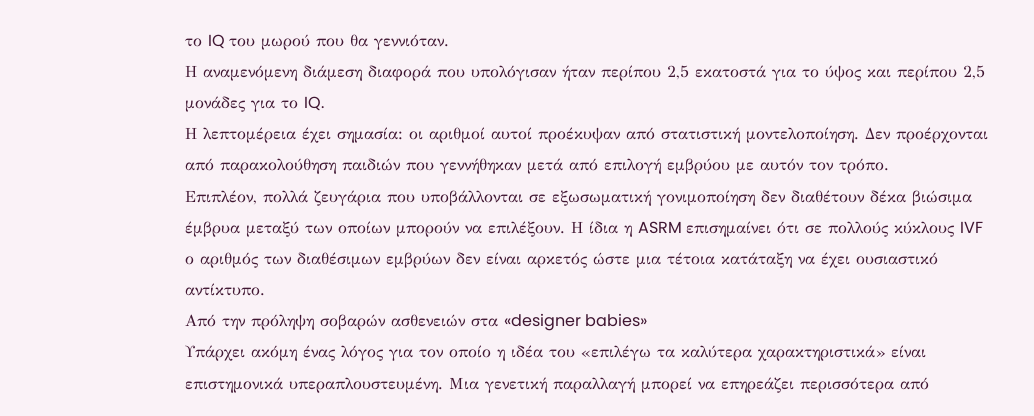το IQ του μωρού που θα γεννιόταν.
Η αναμενόμενη διάμεση διαφορά που υπολόγισαν ήταν περίπου 2,5 εκατοστά για το ύψος και περίπου 2,5 μονάδες για το IQ.
Η λεπτομέρεια έχει σημασία: οι αριθμοί αυτοί προέκυψαν από στατιστική μοντελοποίηση. Δεν προέρχονται από παρακολούθηση παιδιών που γεννήθηκαν μετά από επιλογή εμβρύου με αυτόν τον τρόπο.
Επιπλέον, πολλά ζευγάρια που υποβάλλονται σε εξωσωματική γονιμοποίηση δεν διαθέτουν δέκα βιώσιμα έμβρυα μεταξύ των οποίων μπορούν να επιλέξουν. Η ίδια η ASRM επισημαίνει ότι σε πολλούς κύκλους IVF ο αριθμός των διαθέσιμων εμβρύων δεν είναι αρκετός ώστε μια τέτοια κατάταξη να έχει ουσιαστικό αντίκτυπο.
Από την πρόληψη σοβαρών ασθενειών στα «designer babies»
Υπάρχει ακόμη ένας λόγος για τον οποίο η ιδέα του «επιλέγω τα καλύτερα χαρακτηριστικά» είναι επιστημονικά υπεραπλουστευμένη. Μια γενετική παραλλαγή μπορεί να επηρεάζει περισσότερα από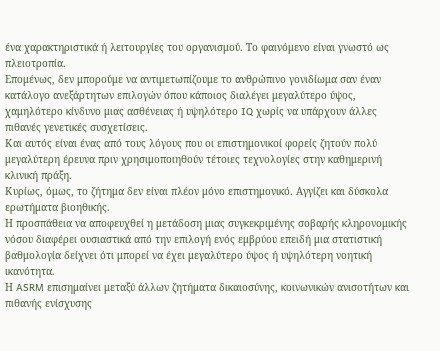ένα χαρακτηριστικά ή λειτουργίες του οργανισμού. Το φαινόμενο είναι γνωστό ως πλειοτροπία.
Επομένως, δεν μπορούμε να αντιμετωπίζουμε το ανθρώπινο γονιδίωμα σαν έναν κατάλογο ανεξάρτητων επιλογών όπου κάποιος διαλέγει μεγαλύτερο ύψος, χαμηλότερο κίνδυνο μιας ασθένειας ή υψηλότερο IQ χωρίς να υπάρχουν άλλες πιθανές γενετικές συσχετίσεις.
Και αυτός είναι ένας από τους λόγους που οι επιστημονικοί φορείς ζητούν πολύ μεγαλύτερη έρευνα πριν χρησιμοποιηθούν τέτοιες τεχνολογίες στην καθημερινή κλινική πράξη.
Κυρίως, όμως, το ζήτημα δεν είναι πλέον μόνο επιστημονικό. Αγγίζει και δύσκολα ερωτήματα βιοηθικής.
Η προσπάθεια να αποφευχθεί η μετάδοση μιας συγκεκριμένης σοβαρής κληρονομικής νόσου διαφέρει ουσιαστικά από την επιλογή ενός εμβρύου επειδή μια στατιστική βαθμολογία δείχνει ότι μπορεί να έχει μεγαλύτερο ύψος ή υψηλότερη νοητική ικανότητα.
Η ASRM επισημαίνει μεταξύ άλλων ζητήματα δικαιοσύνης, κοινωνικών ανισοτήτων και πιθανής ενίσχυσης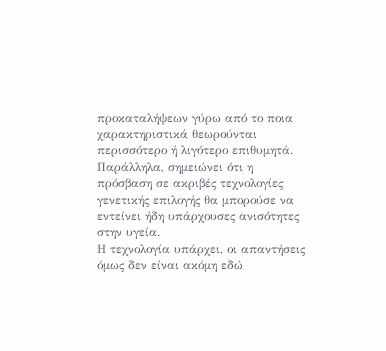προκαταλήψεων γύρω από το ποια χαρακτηριστικά θεωρούνται περισσότερο ή λιγότερο επιθυμητά. Παράλληλα, σημειώνει ότι η πρόσβαση σε ακριβές τεχνολογίες γενετικής επιλογής θα μπορούσε να εντείνει ήδη υπάρχουσες ανισότητες στην υγεία.
Η τεχνολογία υπάρχει, οι απαντήσεις όμως δεν είναι ακόμη εδώ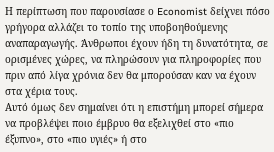Η περίπτωση που παρουσίασε ο Economist δείχνει πόσο γρήγορα αλλάζει το τοπίο της υποβοηθούμενης αναπαραγωγής. Άνθρωποι έχουν ήδη τη δυνατότητα, σε ορισμένες χώρες, να πληρώσουν για πληροφορίες που πριν από λίγα χρόνια δεν θα μπορούσαν καν να έχουν στα χέρια τους.
Αυτό όμως δεν σημαίνει ότι η επιστήμη μπορεί σήμερα να προβλέψει ποιο έμβρυο θα εξελιχθεί στο «πιο έξυπνο», στο «πιο υγιές» ή στο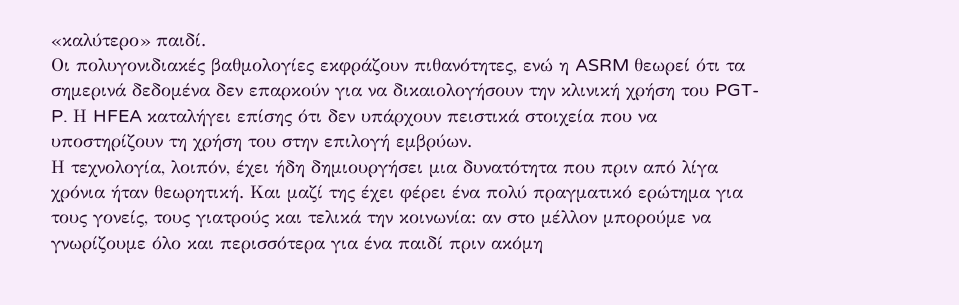«καλύτερο» παιδί.
Οι πολυγονιδιακές βαθμολογίες εκφράζουν πιθανότητες, ενώ η ASRM θεωρεί ότι τα σημερινά δεδομένα δεν επαρκούν για να δικαιολογήσουν την κλινική χρήση του PGT-P. Η HFEA καταλήγει επίσης ότι δεν υπάρχουν πειστικά στοιχεία που να υποστηρίζουν τη χρήση του στην επιλογή εμβρύων.
Η τεχνολογία, λοιπόν, έχει ήδη δημιουργήσει μια δυνατότητα που πριν από λίγα χρόνια ήταν θεωρητική. Και μαζί της έχει φέρει ένα πολύ πραγματικό ερώτημα για τους γονείς, τους γιατρούς και τελικά την κοινωνία: αν στο μέλλον μπορούμε να γνωρίζουμε όλο και περισσότερα για ένα παιδί πριν ακόμη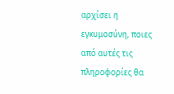αρχίσει η εγκυμοσύνη, ποιες από αυτές τις πληροφορίες θα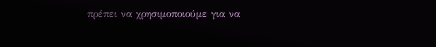πρέπει να χρησιμοποιούμε για να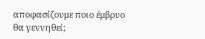αποφασίζουμε ποιο έμβρυο θα γεννηθεί;